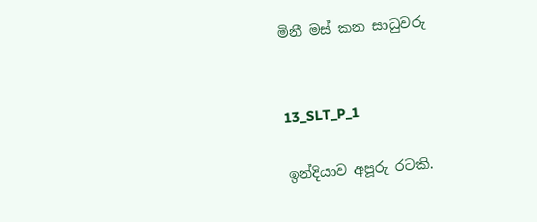මිනී මස් කන සාධුවරු


13_SLT_P_1

ඉන්දියාව අපූරු රටකි.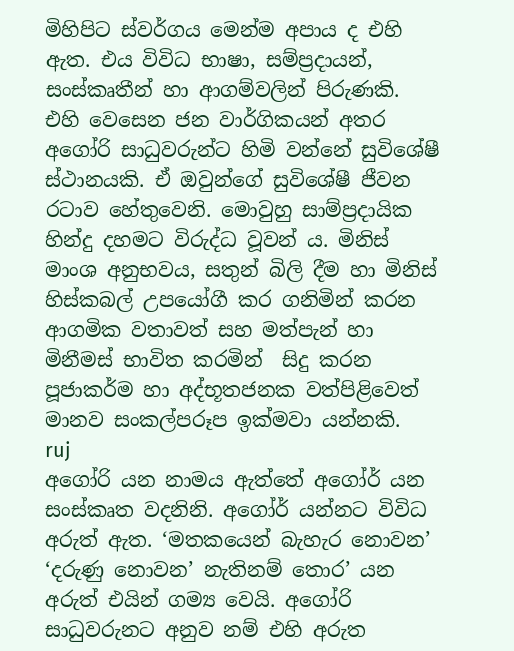මිහිපිට ස්වර්ගය මෙන්ම අපාය ද එහි ඇත. එය විවිධ භාෂා, සම්ප්‍රදායන්, සංස්කෘතීන් හා ආගම්වලින් පිරුණකි. එහි වෙසෙන ජන වාර්ගිකයන් අතර අගෝරි සාධුවරුන්ට හිමි වන්නේ සුවිශේෂී ස්ථානයකි. ඒ ඔවුන්ගේ සුවිශේෂී ජීවන රටාව හේතුවෙනි. මොවුහු සාම්ප්‍රදායික හින්දු දහමට විරුද්ධ වූවන් ය. මිනිස් මාංශ අනුභවය, සතුන් බිලි දීම හා මිනිස් හිස්කබල් උපයෝගී කර ගනිමින් කරන ආගමික වතාවත් සහ මත්පැන් හා මිනීමස් භාවිත කරමින්  සිදු කරන පූජාකර්ම හා අද්භූතජනක වත්පිළිවෙත් මානව සංකල්පරූප ඉක්මවා යන්නකි.
ruj
අගෝරි යන නාමය ඇත්තේ අගෝර් යන සංස්කෘත වදනිනි. අගෝර් යන්නට විවිධ අරුත් ඇත. ‘මතකයෙන් බැහැර නොවන’ ‘දරුණු නොවන’ නැතිනම් තොර’ යන අරුත් එයින් ගම්‍ය වෙයි. අගෝරි සාධුවරුනට අනුව නම් එහි අරුත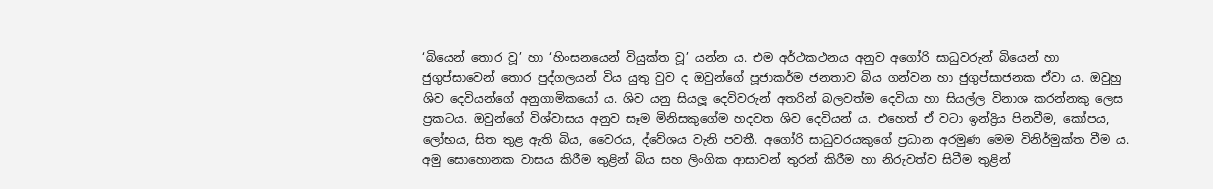‘බියෙන් තොර වූ’ හා ‘හිංසනයෙන් වියුක්ත වූ’ යන්න ය. එම අර්ථකථනය අනුව අගෝරි සාධුවරුන් බියෙන් හා ජුගුප්සාවෙන් තොර පුද්ගලයන් විය යුතු වුව ද ඔවුන්ගේ පූජාකර්ම ජනතාව බිය ගන්වන හා ජුගුප්සාජනක ඒවා ය. ඔවුහු ශිව දෙවියන්ගේ අනුගාමිකයෝ ය. ශිව යනු සියලූ දෙවිවරුන් අතරින් බලවත්ම දෙවියා හා සියල්ල විනාශ කරන්නකු ලෙස ප්‍රකටය. ඔවුන්ගේ විශ්වාසය අනුව සෑම මිනිසකුගේම හදවත ශිව දෙවියන් ය. එහෙත් ඒ වටා ඉන්ද්‍රිය පිනවීම, කෝපය, ලෝභය, සිත තුළ ඇති බිය, වෛරය, ද්වේශය වැනි පවතී. අගෝරි සාධුවරයකුගේ ප්‍රධාන අරමුණ මෙම විනිර්මුක්ත වීම ය. අමු සොහොනක වාසය කිරීම තුළින් බිය සහ ලිංගික ආසාවන් තුරන් කිරීම හා නිරුවත්ව සිටීම තුළින්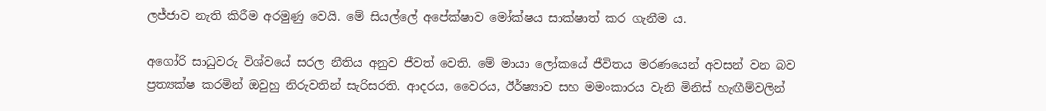ලජ්ජාව නැති කිරීම අරමුණු වෙයි. මේ සියල්ලේ අපේක්ෂාව මෝක්ෂය සාක්ෂාත් කර ගැනීම ය.

අගෝරි සාධුවරු විශ්වයේ සරල නීතිය අනුව ජීවත් වෙති. මේ මායා ලෝකයේ ජීවිතය මරණයෙන් අවසන් වන බව ප්‍රත්‍යක්ෂ කරමින් ඔවුහු නිරුවතින් සැරිසරති. ආදරය, වෛරය, ඊර්ෂ්‍යාව සහ මමංකාරය වැනි මිනිස් හැඟීම්වලින්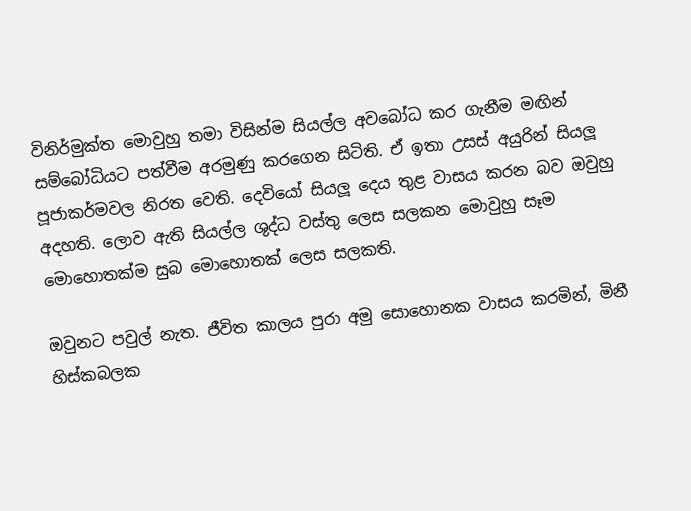විනිර්මුක්ත මොවුහු තමා විසින්ම සියල්ල අවබෝධ කර ගැනීම මඟින් සම්බෝධියට පත්වීම අරමුණු කරගෙන සිටිති. ඒ ඉතා උසස් අයුරින් සියලූ පූජාකර්මවල නිරත වෙති. දෙවියෝ සියලූ දෙය තුළ වාසය කරන බව ඔවුහු අදහති. ලොව ඇති සියල්ල ශුද්ධ වස්තු ලෙස සලකන මොවුහු සෑම මොහොතක්ම සුබ මොහොතක් ලෙස සලකති.

ඔවුනට පවුල් නැත. ජීවිත කාලය පුරා අමු සොහොනක වාසය කරමින්, මිනී හිස්කබලක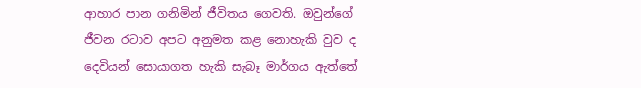ආහාර පාන ගනිමින් ජීවිතය ගෙවති. ඔවුන්ගේ ජීවන රටාව අපට අනුමත කළ නොහැකි වුව ද දෙවියන් සොයාගත හැකි සැබෑ මාර්ගය ඇත්තේ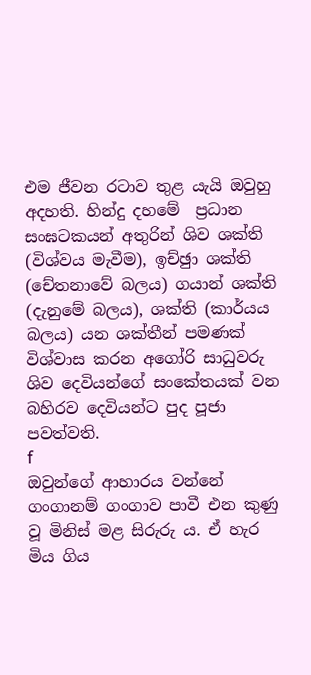එම ජීවන රටාව තුළ යැයි ඔවුහු අදහති. හින්දු දහමේ  ප්‍රධාන සංඝටකයන් අතුරින් ශිව ශක්ති (විශ්වය මැවීම), ඉච්ඡුා ශක්ති (චේතනාවේ බලය) ගයාන් ශක්ති (දැනුමේ බලය), ශක්ති (කාර්යය බලය) යන ශක්තීන් පමණක් විශ්වාස කරන අගෝරි සාධුවරු ශිව දෙවියන්ගේ සංකේතයක් වන බහිරව දෙවියන්ට පුද පූජා පවත්වති.
f
ඔවුන්ගේ ආහාරය වන්නේ ගංගානම් ගංගාව පාවී එන කුණු වූ මිනිස් මළ සිරුරු ය. ඒ හැර මිය ගිය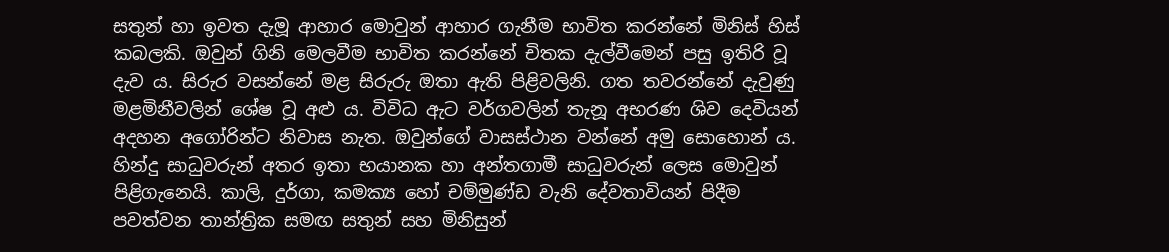සතුන් හා ඉවත දැමූ ආහාර මොවුන් ආහාර ගැනීම භාවිත කරන්නේ මිනිස් හිස් කබලකි. ඔවුන් ගිනි මෙලවීම භාවිත කරන්නේ චිතක දැල්වීමෙන් පසු ඉතිරි වූ දැව ය. සිරුර වසන්නේ මළ සිරුරු ඔතා ඇති පිළිවලිනි. ගත තවරන්නේ දැවුණු මළමිනීවලින් ශේෂ වූ අළු ය. විවිධ ඇට වර්ගවලින් තැනූ අභරණ ශිව දෙවියන් අදහන අගෝරින්ට නිවාස නැත. ඔවුන්ගේ වාසස්ථාන වන්නේ අමු සොහොන් ය. හින්දු සාධුවරුන් අතර ඉතා භයානක හා අන්තගාමී සාධුවරුන් ලෙස මොවුන් පිළිගැනෙයි. කාලි, දුර්ගා, කමක්‍ය හෝ චම්මුණ්ඩ වැනි දේවතාවියන් පිදීම පවත්වන තාන්ත්‍රික සමඟ සතුන් සහ මිනිසුන්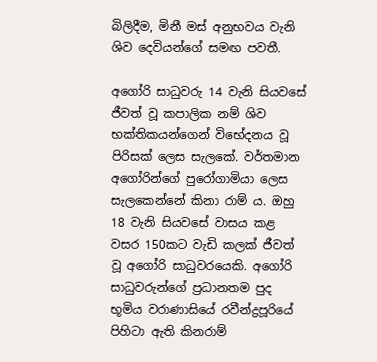බිලිදීම, මිනී මස් අනුභවය වැනි ශිව දෙවියන්ගේ සමඟ පවතී.

අගෝරි සාධුවරු 14 වැනි සියවසේ ජීවත් වූ කපාලික නම් ශිව භක්තිකයන්ගෙන් විභේදනය වූ පිරිසක් ලෙස සැලකේ. වර්තමාන අගෝරින්ගේ පුරෝගාමියා ලෙස සැලකෙන්නේ කිනා රාම් ය. ඔහු 18 වැනි සියවසේ වාසය කළ වසර 150කට වැඩි කලක් ජීවත් වූ අගෝරි සාධුවරයෙකි. අගෝරි සාධුවරුන්ගේ ප්‍රධානතම පුද භූමිය වරාණාසියේ රවීන්ද්‍රපූරියේ පිහිටා ඇති කිනරාම්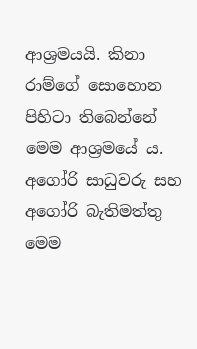ආශ්‍රමයයි. කිනා රාම්ගේ සොහොන පිහිටා තිබෙන්නේ මෙම ආශ්‍රමයේ ය. අගෝරි සාධුවරු සහ අගෝරි බැතිමත්තු මෙම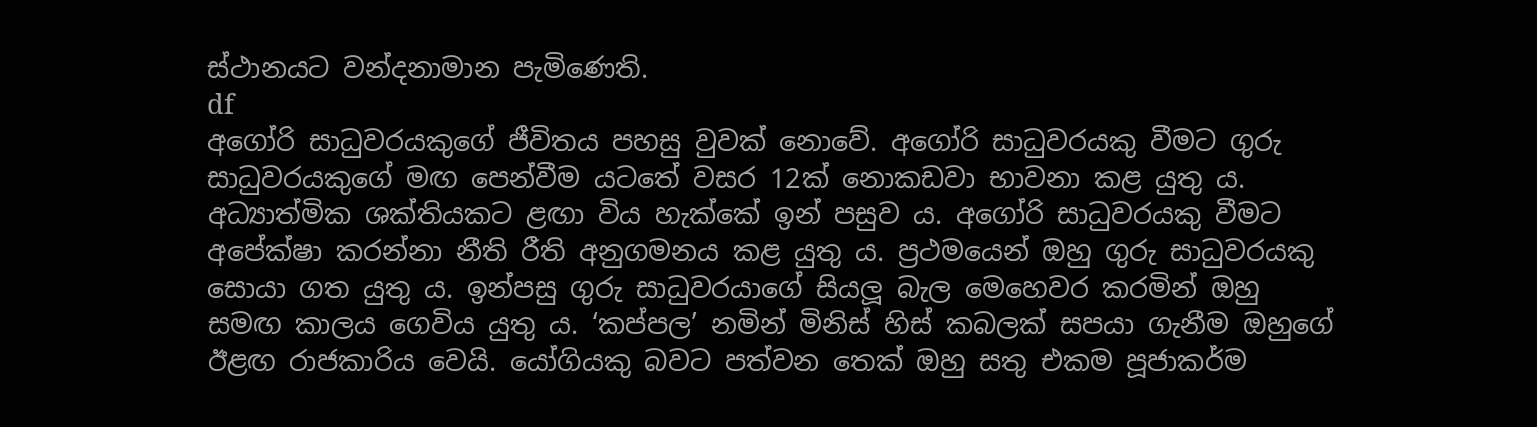ස්ථානයට වන්දනාමාන පැමිණෙති.
df
අගෝරි සාධුවරයකුගේ ජීවිතය පහසු වුවක් නොවේ. අගෝරි සාධුවරයකු වීමට ගුරු සාධුවරයකුගේ මඟ පෙන්වීම යටතේ වසර 12ක් නොකඩවා භාවනා කළ යුතු ය. අධ්‍යාත්මික ශක්තියකට ළඟා විය හැක්කේ ඉන් පසුව ය. අගෝරි සාධුවරයකු වීමට අපේක්ෂා කරන්නා නීති රීති අනුගමනය කළ යුතු ය. ප්‍රථමයෙන් ඔහු ගුරු සාධුවරයකු සොයා ගත යුතු ය. ඉන්පසු ගුරු සාධුවරයාගේ සියලූ බැල මෙහෙවර කරමින් ඔහු සමඟ කාලය ගෙවිය යුතු ය. ‘කප්පල’ නමින් මිනිස් හිස් කබලක් සපයා ගැනීම ඔහුගේ ඊළඟ රාජකාරිය වෙයි. යෝගියකු බවට පත්වන තෙක් ඔහු සතු එකම පූජාකර්ම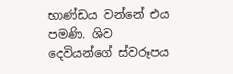භාණ්ඩය වන්නේ එය පමණි. ශිව දෙවියන්ගේ ස්වරූපය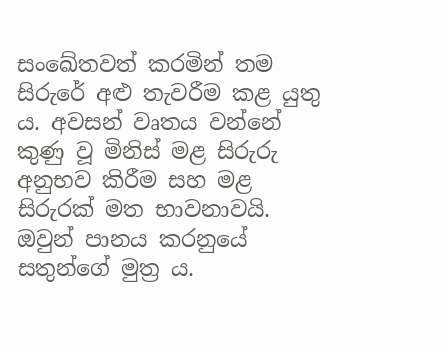සංඛේතවත් කරමින් තම සිරුරේ අළු තැවරීම කළ යුතු ය. අවසන් වෘතය වන්නේ කුණු වූ මිනිස් මළ සිරුරු  අනුභව කිරීම සහ මළ සිරුරක් මත භාවනාවයි. ඔවුන් පානය කරනුයේ සතුන්ගේ මුත්‍ර ය.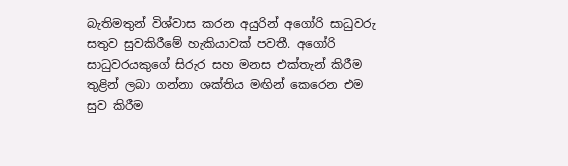බැතිමතුන් විශ්වාස කරන අයුරින් අගෝරි සාධුවරු සතුව සුවකිරීමේ හැකියාවක් පවතී. අගෝරි සාධුවරයකුගේ සිරුර සහ මනස එක්තැන් කිරීම තුළින් ලබා ගන්නා ශක්තිය මඟින් කෙරෙන එම සුව කිරීම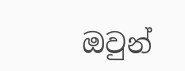ඔවුන්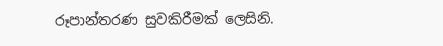රූපාන්තරණ සුවකිරීමක් ලෙසිනි.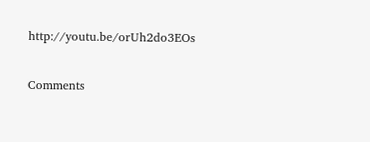http://youtu.be/orUh2do3EOs

Comments